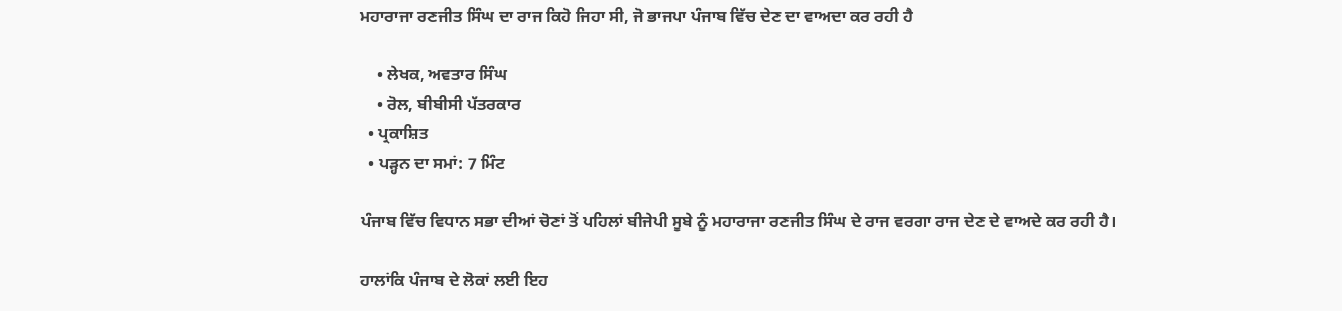ਮਹਾਰਾਜਾ ਰਣਜੀਤ ਸਿੰਘ ਦਾ ਰਾਜ ਕਿਹੋ ਜਿਹਾ ਸੀ, ਜੋ ਭਾਜਪਾ ਪੰਜਾਬ ਵਿੱਚ ਦੇਣ ਦਾ ਵਾਅਦਾ ਕਰ ਰਹੀ ਹੈ

    • ਲੇਖਕ, ਅਵਤਾਰ ਸਿੰਘ
    • ਰੋਲ, ਬੀਬੀਸੀ ਪੱਤਰਕਾਰ
  • ਪ੍ਰਕਾਸ਼ਿਤ
  • ਪੜ੍ਹਨ ਦਾ ਸਮਾਂ: 7 ਮਿੰਟ

ਪੰਜਾਬ ਵਿੱਚ ਵਿਧਾਨ ਸਭਾ ਦੀਆਂ ਚੋਣਾਂ ਤੋਂ ਪਹਿਲਾਂ ਬੀਜੇਪੀ ਸੂਬੇ ਨੂੰ ਮਹਾਰਾਜਾ ਰਣਜੀਤ ਸਿੰਘ ਦੇ ਰਾਜ ਵਰਗਾ ਰਾਜ ਦੇਣ ਦੇ ਵਾਅਦੇ ਕਰ ਰਹੀ ਹੈ।

ਹਾਲਾਂਕਿ ਪੰਜਾਬ ਦੇ ਲੋਕਾਂ ਲਈ ਇਹ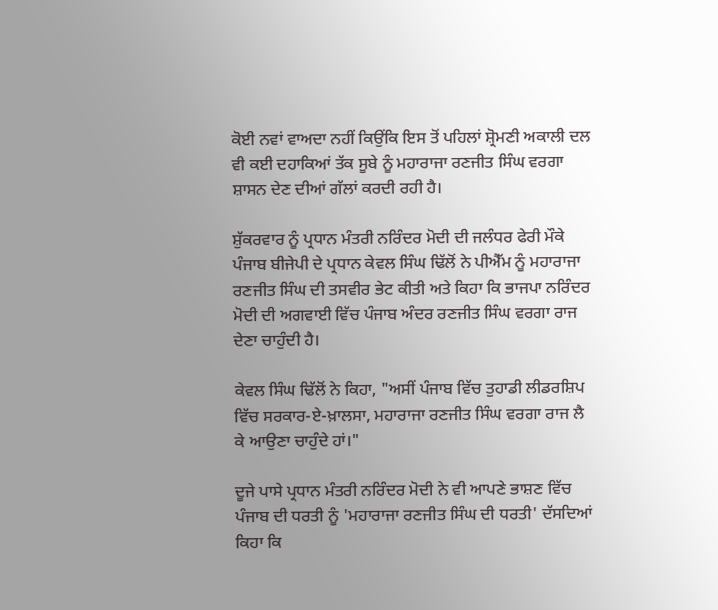ਕੋਈ ਨਵਾਂ ਵਾਅਦਾ ਨਹੀਂ ਕਿਉਂਕਿ ਇਸ ਤੋਂ ਪਹਿਲਾਂ ਸ਼੍ਰੋਮਣੀ ਅਕਾਲੀ ਦਲ ਵੀ ਕਈ ਦਹਾਕਿਆਂ ਤੱਕ ਸੂਬੇ ਨੂੰ ਮਹਾਰਾਜਾ ਰਣਜੀਤ ਸਿੰਘ ਵਰਗਾ ਸ਼ਾਸਨ ਦੇਣ ਦੀਆਂ ਗੱਲਾਂ ਕਰਦੀ ਰਹੀ ਹੈ।

ਸ਼ੁੱਕਰਵਾਰ ਨੂੰ ਪ੍ਰਧਾਨ ਮੰਤਰੀ ਨਰਿੰਦਰ ਮੋਦੀ ਦੀ ਜਲੰਧਰ ਫੇਰੀ ਮੌਕੇ ਪੰਜਾਬ ਬੀਜੇਪੀ ਦੇ ਪ੍ਰਧਾਨ ਕੇਵਲ ਸਿੰਘ ਢਿੱਲੋਂ ਨੇ ਪੀਐੱਮ ਨੂੰ ਮਹਾਰਾਜਾ ਰਣਜੀਤ ਸਿੰਘ ਦੀ ਤਸਵੀਰ ਭੇਟ ਕੀਤੀ ਅਤੇ ਕਿਹਾ ਕਿ ਭਾਜਪਾ ਨਰਿੰਦਰ ਮੋਦੀ ਦੀ ਅਗਵਾਈ ਵਿੱਚ ਪੰਜਾਬ ਅੰਦਰ ਰਣਜੀਤ ਸਿੰਘ ਵਰਗਾ ਰਾਜ ਦੇਣਾ ਚਾਹੁੰਦੀ ਹੈ।

ਕੇਵਲ ਸਿੰਘ ਢਿੱਲੋਂ ਨੇ ਕਿਹਾ, "ਅਸੀਂ ਪੰਜਾਬ ਵਿੱਚ ਤੁਹਾਡੀ ਲੀਡਰਸ਼ਿਪ ਵਿੱਚ ਸਰਕਾਰ-ਏ-ਖ਼ਾਲਸਾ, ਮਹਾਰਾਜਾ ਰਣਜੀਤ ਸਿੰਘ ਵਰਗਾ ਰਾਜ ਲੈ ਕੇ ਆਉਣਾ ਚਾਹੁੰਦੇ ਹਾਂ।"

ਦੂਜੇ ਪਾਸੇ ਪ੍ਰਧਾਨ ਮੰਤਰੀ ਨਰਿੰਦਰ ਮੋਦੀ ਨੇ ਵੀ ਆਪਣੇ ਭਾਸ਼ਣ ਵਿੱਚ ਪੰਜਾਬ ਦੀ ਧਰਤੀ ਨੂੰ 'ਮਹਾਰਾਜਾ ਰਣਜੀਤ ਸਿੰਘ ਦੀ ਧਰਤੀ' ਦੱਸਦਿਆਂ ਕਿਹਾ ਕਿ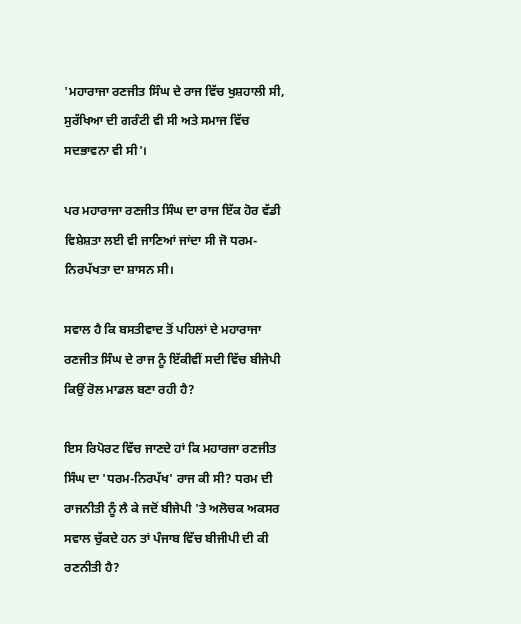'ਮਹਾਰਾਜਾ ਰਣਜੀਤ ਸਿੰਘ ਦੇ ਰਾਜ ਵਿੱਚ ਖੁਸ਼ਹਾਲੀ ਸੀ, ਸੁਰੱਖਿਆ ਦੀ ਗਰੰਟੀ ਵੀ ਸੀ ਅਤੇ ਸਮਾਜ ਵਿੱਚ ਸਦਭਾਵਨਾ ਵੀ ਸੀ'।

ਪਰ ਮਹਾਰਾਜਾ ਰਣਜੀਤ ਸਿੰਘ ਦਾ ਰਾਜ ਇੱਕ ਹੋਰ ਵੱਡੀ ਵਿਸ਼ੇਸ਼ਤਾ ਲਈ ਵੀ ਜਾਣਿਆਂ ਜਾਂਦਾ ਸੀ ਜੋ ਧਰਮ-ਨਿਰਪੱਖਤਾ ਦਾ ਸ਼ਾਸਨ ਸੀ।

ਸਵਾਲ ਹੈ ਕਿ ਬਸਤੀਵਾਦ ਤੋਂ ਪਹਿਲਾਂ ਦੇ ਮਹਾਰਾਜਾ ਰਣਜੀਤ ਸਿੰਘ ਦੇ ਰਾਜ ਨੂੰ ਇੱਕੀਵੀਂ ਸਦੀ ਵਿੱਚ ਬੀਜੇਪੀ ਕਿਉਂ ਰੋਲ ਮਾਡਲ ਬਣਾ ਰਹੀ ਹੈ?

ਇਸ ਰਿਪੋਰਟ ਵਿੱਚ ਜਾਣਦੇ ਹਾਂ ਕਿ ਮਹਾਰਜਾ ਰਣਜੀਤ ਸਿੰਘ ਦਾ 'ਧਰਮ-ਨਿਰਪੱਖ' ਰਾਜ ਕੀ ਸੀ? ਧਰਮ ਦੀ ਰਾਜਨੀਤੀ ਨੂੰ ਲੈ ਕੇ ਜਦੋਂ ਬੀਜੇਪੀ 'ਤੇ ਅਲੋਚਕ ਅਕਸਰ ਸਵਾਲ ਚੁੱਕਦੇ ਹਨ ਤਾਂ ਪੰਜਾਬ ਵਿੱਚ ਬੀਜੀਪੀ ਦੀ ਕੀ ਰਣਨੀਤੀ ਹੈ?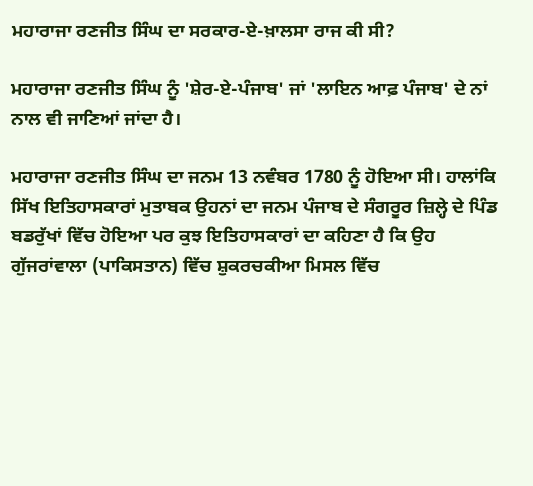ਮਹਾਰਾਜਾ ਰਣਜੀਤ ਸਿੰਘ ਦਾ ਸਰਕਾਰ-ਏ-ਖ਼ਾਲਸਾ ਰਾਜ ਕੀ ਸੀ?

ਮਹਾਰਾਜਾ ਰਣਜੀਤ ਸਿੰਘ ਨੂੰ 'ਸ਼ੇਰ-ਏ-ਪੰਜਾਬ' ਜਾਂ 'ਲਾਇਨ ਆਫ਼ ਪੰਜਾਬ' ਦੇ ਨਾਂ ਨਾਲ ਵੀ ਜਾਣਿਆਂ ਜਾਂਦਾ ਹੈ।

ਮਹਾਰਾਜਾ ਰਣਜੀਤ ਸਿੰਘ ਦਾ ਜਨਮ 13 ਨਵੰਬਰ 1780 ਨੂੰ ਹੋਇਆ ਸੀ। ਹਾਲਾਂਕਿ ਸਿੱਖ ਇਤਿਹਾਸਕਾਰਾਂ ਮੁਤਾਬਕ ਉਹਨਾਂ ਦਾ ਜਨਮ ਪੰਜਾਬ ਦੇ ਸੰਗਰੂਰ ਜ਼ਿਲ੍ਹੇ ਦੇ ਪਿੰਡ ਬਡਰੁੱਖਾਂ ਵਿੱਚ ਹੋਇਆ ਪਰ ਕੁਝ ਇਤਿਹਾਸਕਾਰਾਂ ਦਾ ਕਹਿਣਾ ਹੈ ਕਿ ਉਹ ਗੁੱਜਰਾਂਵਾਲਾ (ਪਾਕਿਸਤਾਨ) ਵਿੱਚ ਸ਼ੁਕਰਚਕੀਆ ਮਿਸਲ ਵਿੱਚ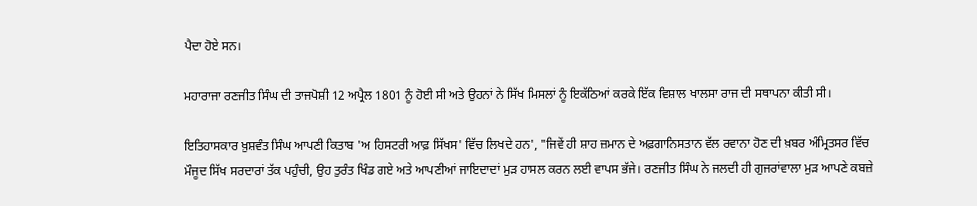ਪੈਦਾ ਹੋਏ ਸਨ।

ਮਹਾਰਾਜਾ ਰਣਜੀਤ ਸਿੰਘ ਦੀ ਤਾਜਪੋਸ਼ੀ 12 ਅਪ੍ਰੈਲ 1801 ਨੂੰ ਹੋਈ ਸੀ ਅਤੇ ਉਹਨਾਂ ਨੇ ਸਿੱਖ ਮਿਸਲਾਂ ਨੂੰ ਇਕੱਠਿਆਂ ਕਰਕੇ ਇੱਕ ਵਿਸ਼ਾਲ ਖਾਲਸਾ ਰਾਜ ਦੀ ਸਥਾਪਨਾ ਕੀਤੀ ਸੀ।

ਇਤਿਹਾਸਕਾਰ ਖ਼ੁਸ਼ਵੰਤ ਸਿੰਘ ਆਪਣੀ ਕਿਤਾਬ 'ਅ ਹਿਸਟਰੀ ਆਫ਼ ਸਿੱਖਸ' ਵਿੱਚ ਲਿਖਦੇ ਹਨ', "ਜਿਵੇਂ ਹੀ ਸ਼ਾਹ ਜ਼ਮਾਨ ਦੇ ਅਫ਼ਗਾਨਿਸਤਾਨ ਵੱਲ ਰਵਾਨਾ ਹੋਣ ਦੀ ਖ਼ਬਰ ਅੰਮ੍ਰਿਤਸਰ ਵਿੱਚ ਮੌਜੂਦ ਸਿੱਖ ਸਰਦਾਰਾਂ ਤੱਕ ਪਹੁੰਚੀ, ਉਹ ਤੁਰੰਤ ਖਿੰਡ ਗਏ ਅਤੇ ਆਪਣੀਆਂ ਜਾਇਦਾਦਾਂ ਮੁੜ ਹਾਸਲ ਕਰਨ ਲਈ ਵਾਪਸ ਭੱਜੇ। ਰਣਜੀਤ ਸਿੰਘ ਨੇ ਜਲਦੀ ਹੀ ਗੁਜਰਾਂਵਾਲਾ ਮੁੜ ਆਪਣੇ ਕਬਜ਼ੇ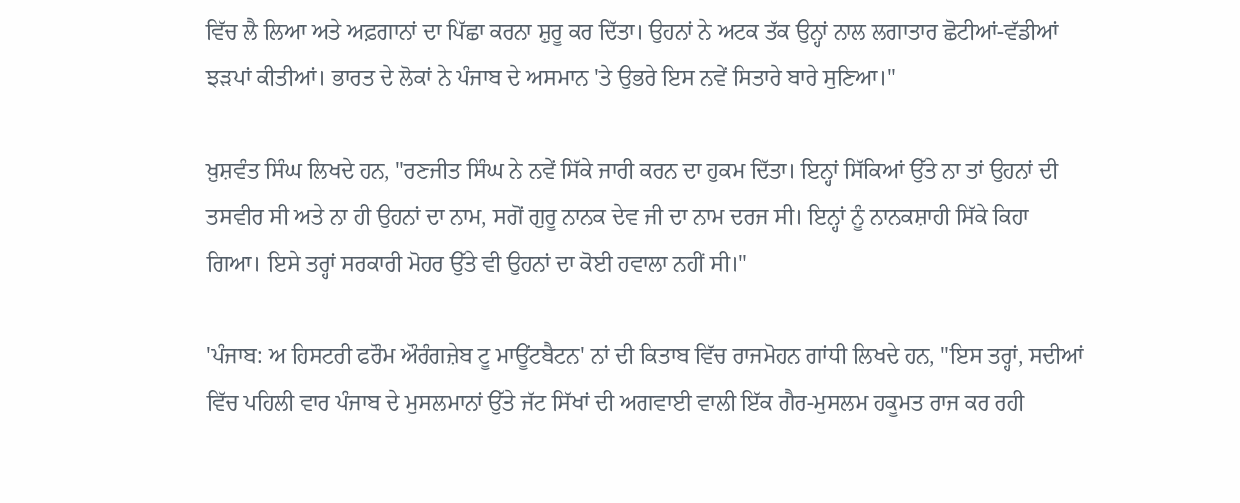ਵਿੱਚ ਲੈ ਲਿਆ ਅਤੇ ਅਫ਼ਗਾਨਾਂ ਦਾ ਪਿੱਛਾ ਕਰਨਾ ਸ਼ੁਰੂ ਕਰ ਦਿੱਤਾ। ਉਹਨਾਂ ਨੇ ਅਟਕ ਤੱਕ ਉਨ੍ਹਾਂ ਨਾਲ ਲਗਾਤਾਰ ਛੋਟੀਆਂ-ਵੱਡੀਆਂ ਝੜਪਾਂ ਕੀਤੀਆਂ। ਭਾਰਤ ਦੇ ਲੋਕਾਂ ਨੇ ਪੰਜਾਬ ਦੇ ਅਸਮਾਨ 'ਤੇ ਉਭਰੇ ਇਸ ਨਵੇਂ ਸਿਤਾਰੇ ਬਾਰੇ ਸੁਣਿਆ।"

ਖ਼ੁਸ਼ਵੰਤ ਸਿੰਘ ਲਿਖਦੇ ਹਨ, "ਰਣਜੀਤ ਸਿੰਘ ਨੇ ਨਵੇਂ ਸਿੱਕੇ ਜਾਰੀ ਕਰਨ ਦਾ ਹੁਕਮ ਦਿੱਤਾ। ਇਨ੍ਹਾਂ ਸਿੱਕਿਆਂ ਉੱਤੇ ਨਾ ਤਾਂ ਉਹਨਾਂ ਦੀ ਤਸਵੀਰ ਸੀ ਅਤੇ ਨਾ ਹੀ ਉਹਨਾਂ ਦਾ ਨਾਮ, ਸਗੋਂ ਗੁਰੂ ਨਾਨਕ ਦੇਵ ਜੀ ਦਾ ਨਾਮ ਦਰਜ ਸੀ। ਇਨ੍ਹਾਂ ਨੂੰ ਨਾਨਕਸ਼ਾਹੀ ਸਿੱਕੇ ਕਿਹਾ ਗਿਆ। ਇਸੇ ਤਰ੍ਹਾਂ ਸਰਕਾਰੀ ਮੋਹਰ ਉੱਤੇ ਵੀ ਉਹਨਾਂ ਦਾ ਕੋਈ ਹਵਾਲਾ ਨਹੀਂ ਸੀ।"

'ਪੰਜਾਬ: ਅ ਹਿਸਟਰੀ ਫਰੌਮ ਔਰੰਗਜ਼ੇਬ ਟੂ ਮਾਊਂਟਬੈਟਨ' ਨਾਂ ਦੀ ਕਿਤਾਬ ਵਿੱਚ ਰਾਜਮੋਹਨ ਗਾਂਧੀ ਲਿਖਦੇ ਹਨ, "ਇਸ ਤਰ੍ਹਾਂ, ਸਦੀਆਂ ਵਿੱਚ ਪਹਿਲੀ ਵਾਰ ਪੰਜਾਬ ਦੇ ਮੁਸਲਮਾਨਾਂ ਉੱਤੇ ਜੱਟ ਸਿੱਖਾਂ ਦੀ ਅਗਵਾਈ ਵਾਲੀ ਇੱਕ ਗੈਰ-ਮੁਸਲਮ ਹਕੂਮਤ ਰਾਜ ਕਰ ਰਹੀ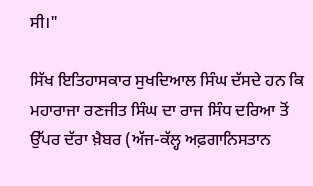ਸੀ।"

ਸਿੱਖ ਇਤਿਹਾਸਕਾਰ ਸੁਖਦਿਆਲ ਸਿੰਘ ਦੱਸਦੇ ਹਨ ਕਿ ਮਹਾਰਾਜਾ ਰਣਜੀਤ ਸਿੰਘ ਦਾ ਰਾਜ ਸਿੰਧ ਦਰਿਆ ਤੋਂ ਉੱਪਰ ਦੱਰਾ ਖ਼ੈਬਰ (ਅੱਜ-ਕੱਲ੍ਹ ਅਫ਼ਗਾਨਿਸਤਾਨ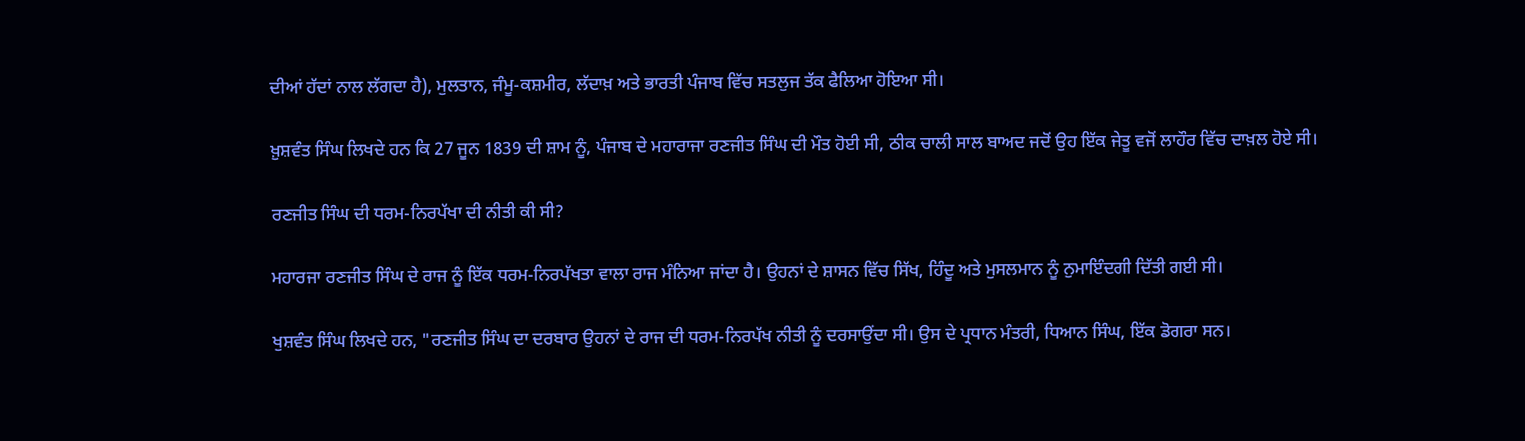ਦੀਆਂ ਹੱਦਾਂ ਨਾਲ ਲੱਗਦਾ ਹੈ), ਮੁਲਤਾਨ, ਜੰਮੂ-ਕਸ਼ਮੀਰ, ਲੱਦਾਖ਼ ਅਤੇ ਭਾਰਤੀ ਪੰਜਾਬ ਵਿੱਚ ਸਤਲੁਜ ਤੱਕ ਫੈਲਿਆ ਹੋਇਆ ਸੀ।

ਖ਼ੁਸ਼ਵੰਤ ਸਿੰਘ ਲਿਖਦੇ ਹਨ ਕਿ 27 ਜੂਨ 1839 ਦੀ ਸ਼ਾਮ ਨੂੰ, ਪੰਜਾਬ ਦੇ ਮਹਾਰਾਜਾ ਰਣਜੀਤ ਸਿੰਘ ਦੀ ਮੌਤ ਹੋਈ ਸੀ, ਠੀਕ ਚਾਲੀ ਸਾਲ ਬਾਅਦ ਜਦੋਂ ਉਹ ਇੱਕ ਜੇਤੂ ਵਜੋਂ ਲਾਹੌਰ ਵਿੱਚ ਦਾਖ਼ਲ ਹੋਏ ਸੀ।

ਰਣਜੀਤ ਸਿੰਘ ਦੀ ਧਰਮ-ਨਿਰਪੱਖਾ ਦੀ ਨੀਤੀ ਕੀ ਸੀ?

ਮਹਾਰਜਾ ਰਣਜੀਤ ਸਿੰਘ ਦੇ ਰਾਜ ਨੂੰ ਇੱਕ ਧਰਮ-ਨਿਰਪੱਖਤਾ ਵਾਲਾ ਰਾਜ ਮੰਨਿਆ ਜਾਂਦਾ ਹੈ। ਉਹਨਾਂ ਦੇ ਸ਼ਾਸਨ ਵਿੱਚ ਸਿੱਖ, ਹਿੰਦੂ ਅਤੇ ਮੁਸਲਮਾਨ ਨੂੰ ਨੁਮਾਇੰਦਗੀ ਦਿੱਤੀ ਗਈ ਸੀ।

ਖੁਸ਼ਵੰਤ ਸਿੰਘ ਲਿਖਦੇ ਹਨ, "ਰਣਜੀਤ ਸਿੰਘ ਦਾ ਦਰਬਾਰ ਉਹਨਾਂ ਦੇ ਰਾਜ ਦੀ ਧਰਮ-ਨਿਰਪੱਖ ਨੀਤੀ ਨੂੰ ਦਰਸਾਉਂਦਾ ਸੀ। ਉਸ ਦੇ ਪ੍ਰਧਾਨ ਮੰਤਰੀ, ਧਿਆਨ ਸਿੰਘ, ਇੱਕ ਡੋਗਰਾ ਸਨ।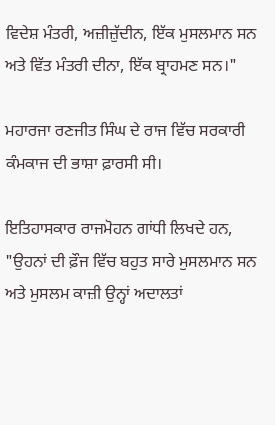ਵਿਦੇਸ਼ ਮੰਤਰੀ, ਅਜ਼ੀਜ਼ੁੱਦੀਨ, ਇੱਕ ਮੁਸਲਮਾਨ ਸਨ ਅਤੇ ਵਿੱਤ ਮੰਤਰੀ ਦੀਨਾ, ਇੱਕ ਬ੍ਰਾਹਮਣ ਸਨ।"

ਮਹਾਰਜਾ ਰਣਜੀਤ ਸਿੰਘ ਦੇ ਰਾਜ ਵਿੱਚ ਸਰਕਾਰੀ ਕੰਮਕਾਜ ਦੀ ਭਾਸ਼ਾ ਫ਼ਾਰਸੀ ਸੀ।

ਇਤਿਹਾਸਕਾਰ ਰਾਜਮੋਹਨ ਗਾਂਧੀ ਲਿਖਦੇ ਹਨ, "ਉਹਨਾਂ ਦੀ ਫ਼ੌਜ ਵਿੱਚ ਬਹੁਤ ਸਾਰੇ ਮੁਸਲਮਾਨ ਸਨ ਅਤੇ ਮੁਸਲਮ ਕਾਜ਼ੀ ਉਨ੍ਹਾਂ ਅਦਾਲਤਾਂ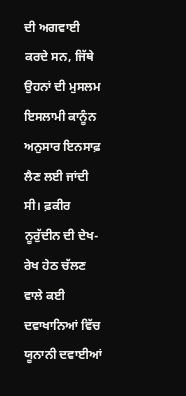ਦੀ ਅਗਵਾਈ ਕਰਦੇ ਸਨ, ਜਿੱਥੇ ਉਹਨਾਂ ਦੀ ਮੁਸਲਮ ਇਸਲਾਮੀ ਕਾਨੂੰਨ ਅਨੁਸਾਰ ਇਨਸਾਫ਼ ਲੈਣ ਲਈ ਜਾਂਦੀ ਸੀ। ਫ਼ਕੀਰ ਨੂਰੁੱਦੀਨ ਦੀ ਦੇਖ-ਰੇਖ ਹੇਠ ਚੱਲਣ ਵਾਲੇ ਕਈ ਦਵਾਖਾਨਿਆਂ ਵਿੱਚ ਯੂਨਾਨੀ ਦਵਾਈਆਂ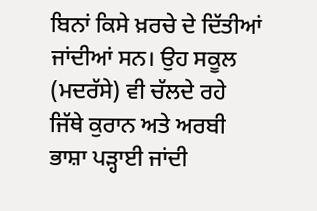ਬਿਨਾਂ ਕਿਸੇ ਖ਼ਰਚੇ ਦੇ ਦਿੱਤੀਆਂ ਜਾਂਦੀਆਂ ਸਨ। ਉਹ ਸਕੂਲ (ਮਦਰੱਸੇ) ਵੀ ਚੱਲਦੇ ਰਹੇ ਜਿੱਥੇ ਕੁਰਾਨ ਅਤੇ ਅਰਬੀ ਭਾਸ਼ਾ ਪੜ੍ਹਾਈ ਜਾਂਦੀ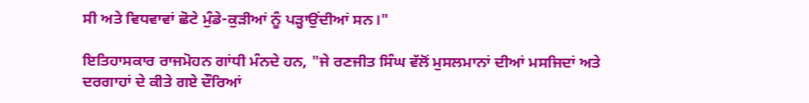ਸੀ ਅਤੇ ਵਿਧਵਾਵਾਂ ਛੋਟੇ ਮੁੰਡੇ-ਕੁੜੀਆਂ ਨੂੰ ਪੜ੍ਹਾਉਂਦੀਆਂ ਸਨ।"

ਇਤਿਹਾਸਕਾਰ ਰਾਜਮੋਹਨ ਗਾਂਧੀ ਮੰਨਦੇ ਹਨ, "ਜੇ ਰਣਜੀਤ ਸਿੰਘ ਵੱਲੋਂ ਮੁਸਲਮਾਨਾਂ ਦੀਆਂ ਮਸਜਿਦਾਂ ਅਤੇ ਦਰਗਾਹਾਂ ਦੇ ਕੀਤੇ ਗਏ ਦੌਰਿਆਂ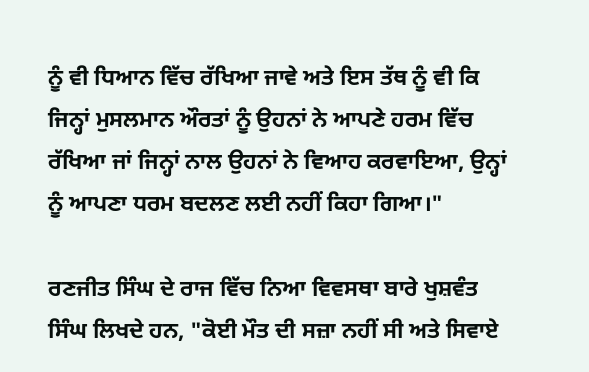ਨੂੰ ਵੀ ਧਿਆਨ ਵਿੱਚ ਰੱਖਿਆ ਜਾਵੇ ਅਤੇ ਇਸ ਤੱਥ ਨੂੰ ਵੀ ਕਿ ਜਿਨ੍ਹਾਂ ਮੁਸਲਮਾਨ ਔਰਤਾਂ ਨੂੰ ਉਹਨਾਂ ਨੇ ਆਪਣੇ ਹਰਮ ਵਿੱਚ ਰੱਖਿਆ ਜਾਂ ਜਿਨ੍ਹਾਂ ਨਾਲ ਉਹਨਾਂ ਨੇ ਵਿਆਹ ਕਰਵਾਇਆ, ਉਨ੍ਹਾਂ ਨੂੰ ਆਪਣਾ ਧਰਮ ਬਦਲਣ ਲਈ ਨਹੀਂ ਕਿਹਾ ਗਿਆ।"

ਰਣਜੀਤ ਸਿੰਘ ਦੇ ਰਾਜ ਵਿੱਚ ਨਿਆ ਵਿਵਸਥਾ ਬਾਰੇ ਖੁਸ਼ਵੰਤ ਸਿੰਘ ਲਿਖਦੇ ਹਨ, "ਕੋਈ ਮੌਤ ਦੀ ਸਜ਼ਾ ਨਹੀਂ ਸੀ ਅਤੇ ਸਿਵਾਏ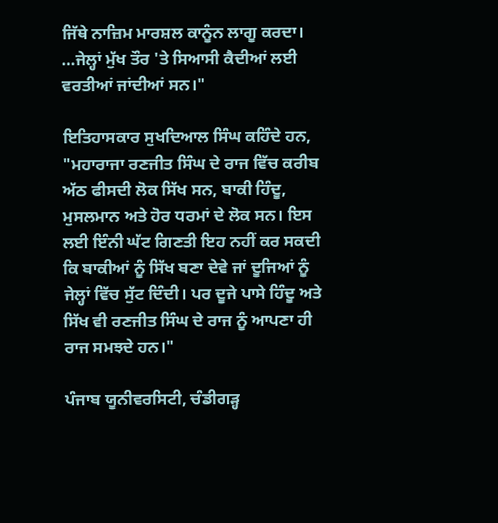ਜਿੱਥੇ ਨਾਜ਼ਿਮ ਮਾਰਸ਼ਲ ਕਾਨੂੰਨ ਲਾਗੂ ਕਰਦਾ। …ਜੇਲ੍ਹਾਂ ਮੁੱਖ ਤੌਰ 'ਤੇ ਸਿਆਸੀ ਕੈਦੀਆਂ ਲਈ ਵਰਤੀਆਂ ਜਾਂਦੀਆਂ ਸਨ।"

ਇਤਿਹਾਸਕਾਰ ਸੁਖਦਿਆਲ ਸਿੰਘ ਕਹਿੰਦੇ ਹਨ, "ਮਹਾਰਾਜਾ ਰਣਜੀਤ ਸਿੰਘ ਦੇ ਰਾਜ ਵਿੱਚ ਕਰੀਬ ਅੱਠ ਫੀਸਦੀ ਲੋਕ ਸਿੱਖ ਸਨ, ਬਾਕੀ ਹਿੰਦੂ, ਮੁਸਲਮਾਨ ਅਤੇ ਹੋਰ ਧਰਮਾਂ ਦੇ ਲੋਕ ਸਨ। ਇਸ ਲਈ ਇੰਨੀ ਘੱਟ ਗਿਣਤੀ ਇਹ ਨਹੀਂ ਕਰ ਸਕਦੀ ਕਿ ਬਾਕੀਆਂ ਨੂੰ ਸਿੱਖ ਬਣਾ ਦੇਵੇ ਜਾਂ ਦੂਜਿਆਂ ਨੂੰ ਜੇਲ੍ਹਾਂ ਵਿੱਚ ਸੁੱਟ ਦਿੰਦੀ। ਪਰ ਦੂਜੇ ਪਾਸੇ ਹਿੰਦੂ ਅਤੇ ਸਿੱਖ ਵੀ ਰਣਜੀਤ ਸਿੰਘ ਦੇ ਰਾਜ ਨੂੰ ਆਪਣਾ ਹੀ ਰਾਜ ਸਮਝਦੇ ਹਨ।"

ਪੰਜਾਬ ਯੂਨੀਵਰਸਿਟੀ, ਚੰਡੀਗੜ੍ਹ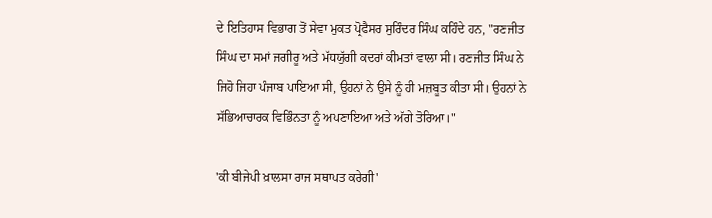ਦੇ ਇਤਿਹਾਸ ਵਿਭਾਗ ਤੋਂ ਸੇਵਾ ਮੁਕਤ ਪ੍ਰੋਫੈਸਰ ਸੁਰਿੰਦਰ ਸਿੰਘ ਕਹਿੰਦੇ ਹਨ, "ਰਣਜੀਤ ਸਿੰਘ ਦਾ ਸਮਾਂ ਜਗੀਰੂ ਅਤੇ ਮੱਧਯੁੱਗੀ ਕਦਰਾਂ ਕੀਮਤਾਂ ਵਾਲਾ ਸੀ। ਰਣਜੀਤ ਸਿੰਘ ਨੇ ਜਿਹੋ ਜਿਹਾ ਪੰਜਾਬ ਪਾਇਆ ਸੀ, ਉਹਨਾਂ ਨੇ ਉਸੇ ਨੂੰ ਹੀ ਮਜ਼ਬੂਤ ਕੀਤਾ ਸੀ। ਉਹਨਾਂ ਨੇ ਸੱਭਿਆਚਾਰਕ ਵਿਭਿੰਨਤਾ ਨੂੰ ਅਪਣਾਇਆ ਅਤੇ ਅੱਗੇ ਤੋਰਿਆ।"

'ਕੀ ਬੀਜੇਪੀ ਖ਼ਾਲਸਾ ਰਾਜ ਸਥਾਪਤ ਕਰੇਗੀ'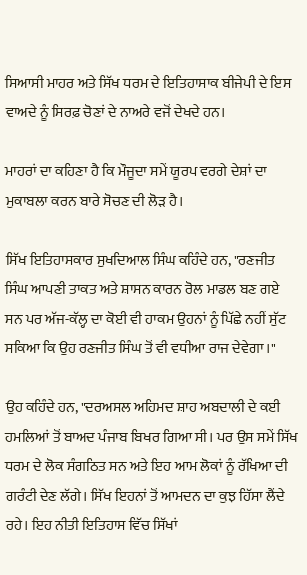ਸਿਆਸੀ ਮਾਹਰ ਅਤੇ ਸਿੱਖ ਧਰਮ ਦੇ ਇਤਿਹਾਸਾਕ ਬੀਜੇਪੀ ਦੇ ਇਸ ਵਾਅਦੇ ਨੂੰ ਸਿਰਫ਼ ਚੋਣਾਂ ਦੇ ਨਾਅਰੇ ਵਜੋਂ ਦੇਖਦੇ ਹਨ।

ਮਾਹਰਾਂ ਦਾ ਕਹਿਣਾ ਹੈ ਕਿ ਮੌਜੂਦਾ ਸਮੇਂ ਯੂਰਪ ਵਰਗੇ ਦੇਸ਼ਾਂ ਦਾ ਮੁਕਾਬਲਾ ਕਰਨ ਬਾਰੇ ਸੋਚਣ ਦੀ ਲੋੜ ਹੈ।

ਸਿੱਖ ਇਤਿਹਾਸਕਾਰ ਸੁਖਦਿਆਲ ਸਿੰਘ ਕਹਿੰਦੇ ਹਨ, "ਰਣਜੀਤ ਸਿੰਘ ਆਪਣੀ ਤਾਕਤ ਅਤੇ ਸ਼ਾਸਨ ਕਾਰਨ ਰੋਲ ਮਾਡਲ ਬਣ ਗਏ ਸਨ ਪਰ ਅੱਜ-ਕੱਲ੍ਹ ਦਾ ਕੋਈ ਵੀ ਹਾਕਮ ਉਹਨਾਂ ਨੂੰ ਪਿੱਛੇ ਨਹੀਂ ਸੁੱਟ ਸਕਿਆ ਕਿ ਉਹ ਰਣਜੀਤ ਸਿੰਘ ਤੋਂ ਵੀ ਵਧੀਆ ਰਾਜ ਦੇਵੇਗਾ।"

ਉਹ ਕਹਿੰਦੇ ਹਨ, "ਦਰਅਸਲ ਅਹਿਮਦ ਸ਼ਾਹ ਅਬਦਾਲੀ ਦੇ ਕਈ ਹਮਲਿਆਂ ਤੋਂ ਬਾਅਦ ਪੰਜਾਬ ਬਿਖਰ ਗਿਆ ਸੀ। ਪਰ ਉਸ ਸਮੇਂ ਸਿੱਖ ਧਰਮ ਦੇ ਲੋਕ ਸੰਗਠਿਤ ਸਨ ਅਤੇ ਇਹ ਆਮ ਲੋਕਾਂ ਨੂੰ ਰੱਖਿਆ ਦੀ ਗਰੰਟੀ ਦੇਣ ਲੱਗੇ। ਸਿੱਖ ਇਹਨਾਂ ਤੋਂ ਆਮਦਨ ਦਾ ਕੁਝ ਹਿੱਸਾ ਲੈਂਦੇ ਰਹੇ। ਇਹ ਨੀਤੀ ਇਤਿਹਾਸ ਵਿੱਚ ਸਿੱਖਾਂ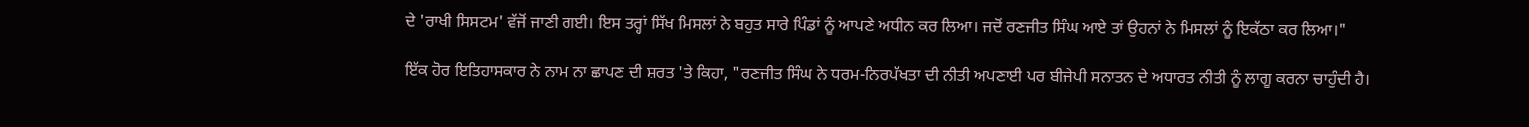ਦੇ 'ਰਾਖੀ ਸਿਸਟਮ' ਵੱਜੋਂ ਜਾਣੀ ਗਈ। ਇਸ ਤਰ੍ਹਾਂ ਸਿੱਖ ਮਿਸਲਾਂ ਨੇ ਬਹੁਤ ਸਾਰੇ ਪਿੰਡਾਂ ਨੂੰ ਆਪਣੇ ਅਧੀਨ ਕਰ ਲਿਆ। ਜਦੋਂ ਰਣਜੀਤ ਸਿੰਘ ਆਏ ਤਾਂ ਉਹਨਾਂ ਨੇ ਮਿਸਲਾਂ ਨੂੰ ਇਕੱਠਾ ਕਰ ਲਿਆ।"

ਇੱਕ ਹੋਰ ਇਤਿਹਾਸਕਾਰ ਨੇ ਨਾਮ ਨਾ ਛਾਪਣ ਦੀ ਸ਼ਰਤ 'ਤੇ ਕਿਹਾ, "ਰਣਜੀਤ ਸਿੰਘ ਨੇ ਧਰਮ-ਨਿਰਪੱਖਤਾ ਦੀ ਨੀਤੀ ਅਪਣਾਈ ਪਰ ਬੀਜੇਪੀ ਸਨਾਤਨ ਦੇ ਅਧਾਰਤ ਨੀਤੀ ਨੂੰ ਲਾਗੂ ਕਰਨਾ ਚਾਹੁੰਦੀ ਹੈ।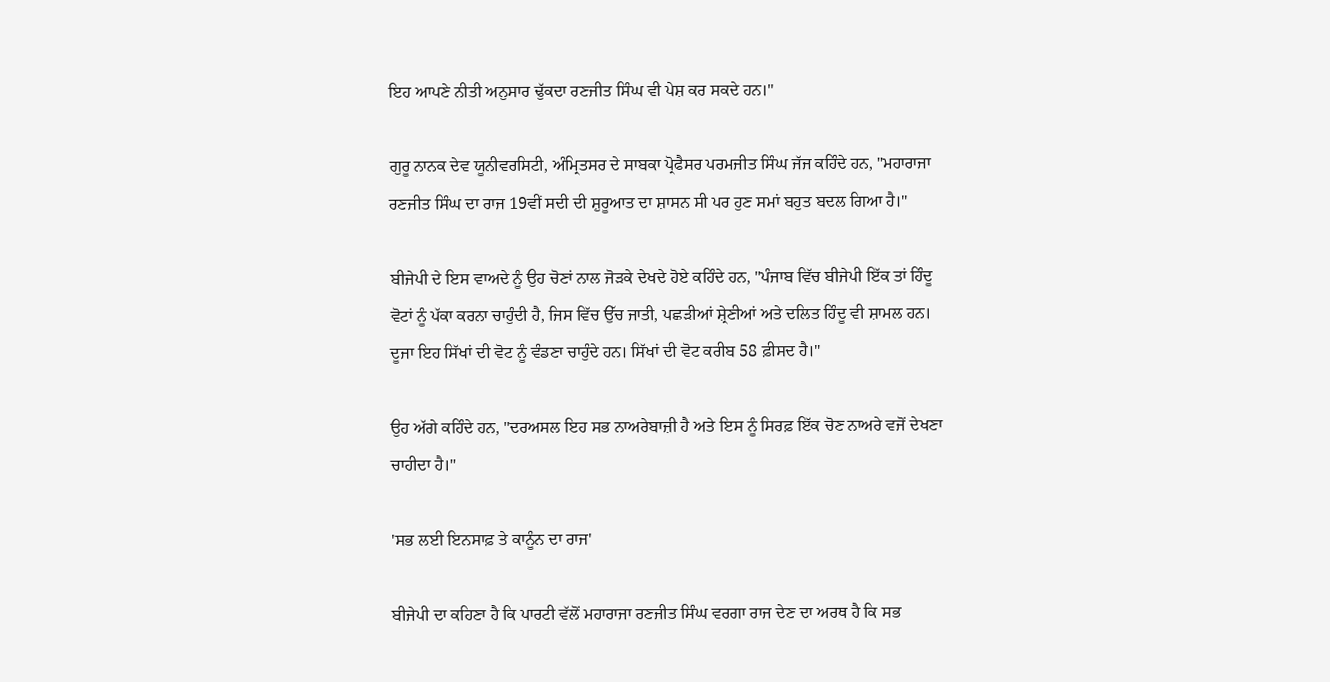ਇਹ ਆਪਣੇ ਨੀਤੀ ਅਨੁਸਾਰ ਢੁੱਕਦਾ ਰਣਜੀਤ ਸਿੰਘ ਵੀ ਪੇਸ਼ ਕਰ ਸਕਦੇ ਹਨ।"

ਗੁਰੂ ਨਾਨਕ ਦੇਵ ਯੂਨੀਵਰਸਿਟੀ, ਅੰਮ੍ਰਿਤਸਰ ਦੇ ਸਾਬਕਾ ਪ੍ਰੋਫੈਸਰ ਪਰਮਜੀਤ ਸਿੰਘ ਜੱਜ ਕਹਿੰਦੇ ਹਨ, "ਮਹਾਰਾਜਾ ਰਣਜੀਤ ਸਿੰਘ ਦਾ ਰਾਜ 19ਵੀਂ ਸਦੀ ਦੀ ਸ਼ੁਰੂਆਤ ਦਾ ਸ਼ਾਸਨ ਸੀ ਪਰ ਹੁਣ ਸਮਾਂ ਬਹੁਤ ਬਦਲ ਗਿਆ ਹੈ।"

ਬੀਜੇਪੀ ਦੇ ਇਸ ਵਾਅਦੇ ਨੂੰ ਉਹ ਚੋਣਾਂ ਨਾਲ ਜੋੜਕੇ ਦੇਖਦੇ ਹੋਏ ਕਹਿੰਦੇ ਹਨ, "ਪੰਜਾਬ ਵਿੱਚ ਬੀਜੇਪੀ ਇੱਕ ਤਾਂ ਹਿੰਦੂ ਵੋਟਾਂ ਨੂੰ ਪੱਕਾ ਕਰਨਾ ਚਾਹੁੰਦੀ ਹੈ, ਜਿਸ ਵਿੱਚ ਉੱਚ ਜਾਤੀ, ਪਛੜੀਆਂ ਸ਼੍ਰੇਣੀਆਂ ਅਤੇ ਦਲਿਤ ਹਿੰਦੂ ਵੀ ਸ਼ਾਮਲ ਹਨ। ਦੂਜਾ ਇਹ ਸਿੱਖਾਂ ਦੀ ਵੋਟ ਨੂੰ ਵੰਡਣਾ ਚਾਹੁੰਦੇ ਹਨ। ਸਿੱਖਾਂ ਦੀ ਵੋਟ ਕਰੀਬ 58 ਫ਼ੀਸਦ ਹੈ।"

ਉਹ ਅੱਗੇ ਕਹਿੰਦੇ ਹਨ, "ਦਰਅਸਲ ਇਹ ਸਭ ਨਾਅਰੇਬਾਜ਼ੀ ਹੈ ਅਤੇ ਇਸ ਨੂੰ ਸਿਰਫ਼ ਇੱਕ ਚੋਣ ਨਾਅਰੇ ਵਜੋਂ ਦੇਖਣਾ ਚਾਹੀਦਾ ਹੈ।"

'ਸਭ ਲਈ ਇਨਸਾਫ਼ ਤੇ ਕਾਨੂੰਨ ਦਾ ਰਾਜ'

ਬੀਜੇਪੀ ਦਾ ਕਹਿਣਾ ਹੈ ਕਿ ਪਾਰਟੀ ਵੱਲੋਂ ਮਹਾਰਾਜਾ ਰਣਜੀਤ ਸਿੰਘ ਵਰਗਾ ਰਾਜ ਦੇਣ ਦਾ ਅਰਥ ਹੈ ਕਿ ਸਭ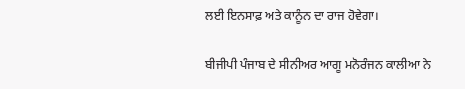ਲਈ ਇਨਸਾਫ਼ ਅਤੇ ਕਾਨੂੰਨ ਦਾ ਰਾਜ ਹੋਵੇਗਾ।

ਬੀਜੀਪੀ ਪੰਜਾਬ ਦੇ ਸੀਨੀਅਰ ਆਗੂ ਮਨੋਰੰਜਨ ਕਾਲੀਆ ਨੇ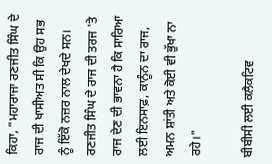ਕਿਹਾ, "ਮਹਾਰਾਜਾ ਰਣਜੀਤ ਸਿੰਘ ਦੇ ਰਾਜ ਦੀ ਖਾਸੀਅਤ ਸੀ ਕਿ ਉਹ ਸਭ ਨੂੰ ਇੱਕੋ ਨਜ਼ਰ ਨਾਲ ਦੇਖਦੇ ਸਨ। ਰਣਜੀਤ ਸਿੰਘ ਦੇ ਰਾਜ ਦੀ ਤਰਜ 'ਤੇ ਰਾਜ ਦੇਣ ਦੀ ਭਾਵਨਾ ਹੈ ਕਿ ਸਾਰਿਆ ਲਈ ਇਨਸਾਫ਼, ਕਾਨੂੰਨ ਦਾ ਰਾਜ, ਅਮਨ ਸ਼ਾਂਤੀ ਅਤੇ ਕੋਈ ਵੀ ਭੁੱਖਾ ਨਾ ਰਹੇ।"

ਬੀਬੀਸੀ ਲਈ ਕਲੈਕਟਿਵ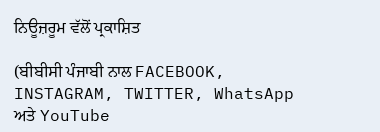ਨਿਊਜ਼ਰੂਮ ਵੱਲੋਂ ਪ੍ਰਕਾਸ਼ਿਤ

(ਬੀਬੀਸੀ ਪੰਜਾਬੀ ਨਾਲ FACEBOOK, INSTAGRAM, TWITTER, WhatsApp ਅਤੇ YouTube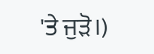'ਤੇ ਜੁੜੋ।)